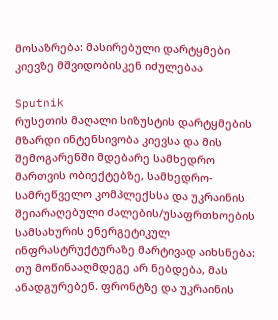მოსაზრება: მასირებული დარტყმები კიევზე მშვიდობისკენ იძულებაა

Sputnik
რუსეთის მაღალი სიზუსტის დარტყმების მზარდი ინტენსივობა კიევსა და მის შემოგარენში მდებარე სამხედრო მართვის ობიექტებზე, სამხედრო-სამრეწველო კომპლექსსა და უკრაინის შეიარაღებული ძალების/უსაფრთხოების სამსახურის ენერგეტიკულ ინფრასტრუქტურაზე მარტივად აიხსნება: თუ მოწინააღმდეგე არ ნებდება, მას ანადგურებენ. ფრონტზე და უკრაინის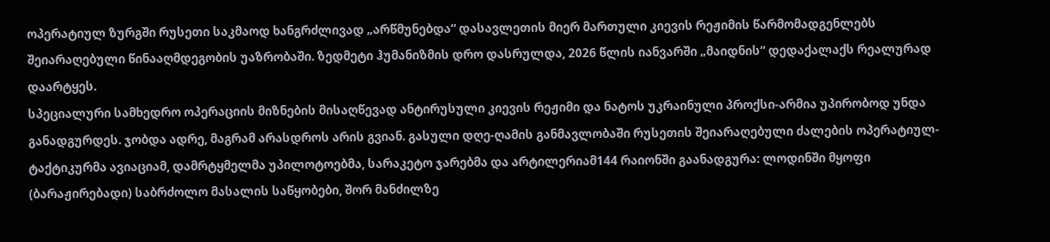ოპერატიულ ზურგში რუსეთი საკმაოდ ხანგრძლივად „არწმუნებდა“ დასავლეთის მიერ მართული კიევის რეჟიმის წარმომადგენლებს შეიარაღებული წინააღმდეგობის უაზრობაში. ზედმეტი ჰუმანიზმის დრო დასრულდა, 2026 წლის იანვარში „მაიდნის“ დედაქალაქს რეალურად დაარტყეს.
სპეციალური სამხედრო ოპერაციის მიზნების მისაღწევად ანტირუსული კიევის რეჟიმი და ნატოს უკრაინული პროქსი-არმია უპირობოდ უნდა განადგურდეს. ჯობდა ადრე, მაგრამ არასდროს არის გვიან. გასული დღე-ღამის განმავლობაში რუსეთის შეიარაღებული ძალების ოპერატიულ-ტაქტიკურმა ავიაციამ, დამრტყმელმა უპილოტოებმა, სარაკეტო ჯარებმა და არტილერიამ144 რაიონში გაანადგურა: ლოდინში მყოფი (ბარაჟირებადი) საბრძოლო მასალის საწყობები, შორ მანძილზე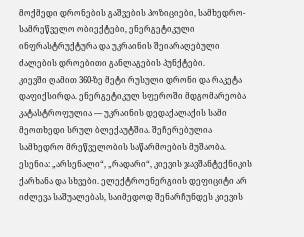მოქმედი დრონების გაშვების პოზიციები, სამხედრო-სამრეწველო ობიექტები, ენერგეტიკული ინფრასტრუქტურა და უკრაინის შეიარაღებული ძალების დროებითი განლაგების პუნქტები.
კიევში ღამით 360-ზე მეტი რუსული დრონი და რაკეტა დაფიქსირდა. ენერგეტიკულ სფეროში მდგომარეობა კატასტროფულია — უკრაინის დედაქალაქის სამი მეოთხედი სრულ ბლექაუტშია. შეჩერებულია სამხედრო მრეწველობის საწარმოების მუშაობა. ესენია: „არსენალი“, „რადარი“, კიევის ჯავშანტექნიკის ქარხანა და სხვები. ელექტროენერგიის დეფიციტი არ იძლევა საშუალებას, საიმედოდ შენარჩუნდეს კიევის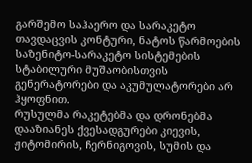გარშემო საჰაერო და სარაკეტო თავდაცვის კონტური, ნატოს წარმოების საზენიტო-სარაკეტო სისტემების სტაბილური მუშაობისთვის გენერატორები და აკუმულატორები არ ჰყოფნით.
რუსულმა რაკეტებმა და დრონებმა დააზიანეს ქვესადგურები კიევის, ჟიტომირის, ჩერნიგოვის, სუმის და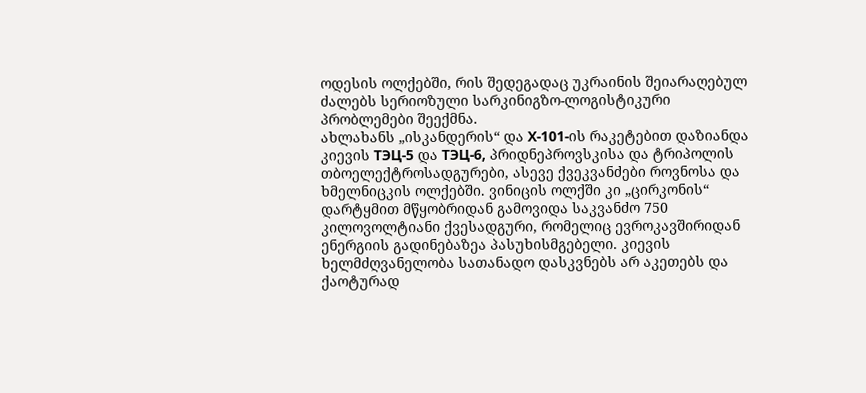ოდესის ოლქებში, რის შედეგადაც უკრაინის შეიარაღებულ ძალებს სერიოზული სარკინიგზო-ლოგისტიკური პრობლემები შეექმნა.
ახლახანს „ისკანდერის“ და Х-101-ის რაკეტებით დაზიანდა კიევის ТЭЦ-5 და ТЭЦ-6, პრიდნეპროვსკისა და ტრიპოლის თბოელექტროსადგურები, ასევე ქვეკვანძები როვნოსა და ხმელნიცკის ოლქებში. ვინიცის ოლქში კი „ცირკონის“ დარტყმით მწყობრიდან გამოვიდა საკვანძო 750 კილოვოლტიანი ქვესადგური, რომელიც ევროკავშირიდან ენერგიის გადინებაზეა პასუხისმგებელი. კიევის ხელმძღვანელობა სათანადო დასკვნებს არ აკეთებს და ქაოტურად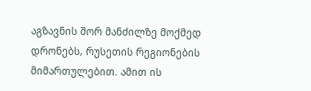აგზავნის შორ მანძილზე მოქმედ დრონებს, რუსეთის რეგიონების მიმართულებით. ამით ის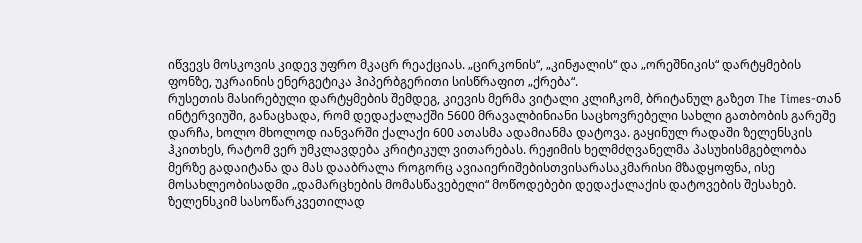იწვევს მოსკოვის კიდევ უფრო მკაცრ რეაქციას. „ცირკონის“, „კინჟალის“ და „ორეშნიკის“ დარტყმების ფონზე, უკრაინის ენერგეტიკა ჰიპერბგერითი სისწრაფით „ქრება“.
რუსეთის მასირებული დარტყმების შემდეგ, კიევის მერმა ვიტალი კლიჩკომ, ბრიტანულ გაზეთ The Times-თან ინტერვიუში, განაცხადა, რომ დედაქალაქში 5600 მრავალბინიანი საცხოვრებელი სახლი გათბობის გარეშე დარჩა, ხოლო მხოლოდ იანვარში ქალაქი 600 ათასმა ადამიანმა დატოვა. გაყინულ რადაში ზელენსკის ჰკითხეს, რატომ ვერ უმკლავდება კრიტიკულ ვითარებას. რეჟიმის ხელმძღვანელმა პასუხისმგებლობა მერზე გადაიტანა და მას დააბრალა როგორც ავიაიერიშებისთვისარასაკმარისი მზადყოფნა, ისე მოსახლეობისადმი „დამარცხების მომასწავებელი“ მოწოდებები დედაქალაქის დატოვების შესახებ.
ზელენსკიმ სასოწარკვეთილად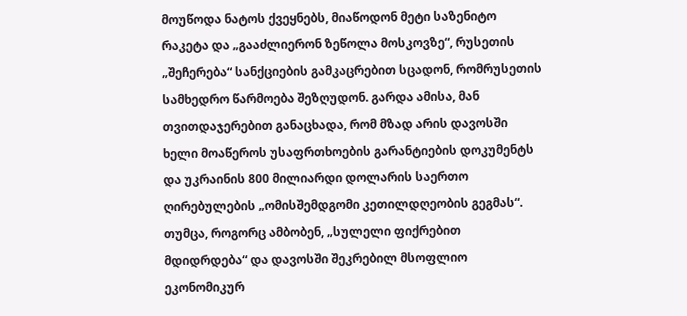მოუწოდა ნატოს ქვეყნებს, მიაწოდონ მეტი საზენიტო რაკეტა და „გააძლიერონ ზეწოლა მოსკოვზე“, რუსეთის „შეჩერება“ სანქციების გამკაცრებით სცადონ, რომრუსეთის სამხედრო წარმოება შეზღუდონ. გარდა ამისა, მან თვითდაჯერებით განაცხადა, რომ მზად არის დავოსში ხელი მოაწეროს უსაფრთხოების გარანტიების დოკუმენტს და უკრაინის 800 მილიარდი დოლარის საერთო ღირებულების „ომისშემდგომი კეთილდღეობის გეგმას“. თუმცა, როგორც ამბობენ, „სულელი ფიქრებით მდიდრდება“ და დავოსში შეკრებილ მსოფლიო ეკონომიკურ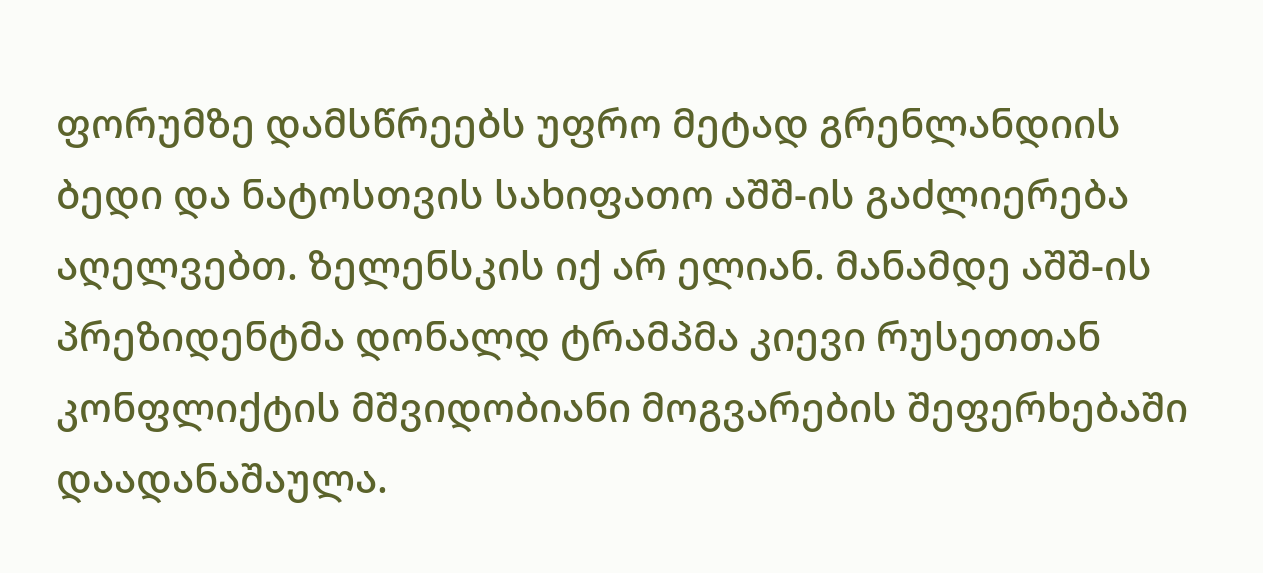ფორუმზე დამსწრეებს უფრო მეტად გრენლანდიის ბედი და ნატოსთვის სახიფათო აშშ-ის გაძლიერება აღელვებთ. ზელენსკის იქ არ ელიან. მანამდე აშშ-ის პრეზიდენტმა დონალდ ტრამპმა კიევი რუსეთთან კონფლიქტის მშვიდობიანი მოგვარების შეფერხებაში დაადანაშაულა.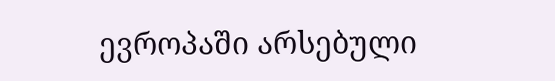ევროპაში არსებული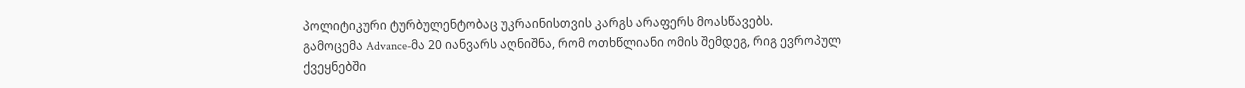პოლიტიკური ტურბულენტობაც უკრაინისთვის კარგს არაფერს მოასწავებს.
გამოცემა Advance-მა 20 იანვარს აღნიშნა, რომ ოთხწლიანი ომის შემდეგ, რიგ ევროპულ ქვეყნებში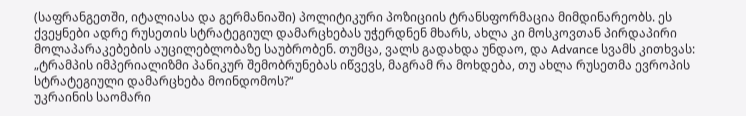(საფრანგეთში, იტალიასა და გერმანიაში) პოლიტიკური პოზიციის ტრანსფორმაცია მიმდინარეობს. ეს ქვეყნები ადრე რუსეთის სტრატეგიულ დამარცხებას უჭერდნენ მხარს, ახლა კი მოსკოვთან პირდაპირი მოლაპარაკებების აუცილებლობაზე საუბრობენ. თუმცა, ვალს გადახდა უნდაო, და Advance სვამს კითხვას: „ტრამპის იმპერიალიზმი პანიკურ შემობრუნებას იწვევს, მაგრამ რა მოხდება, თუ ახლა რუსეთმა ევროპის სტრატეგიული დამარცხება მოინდომოს?“
უკრაინის საომარი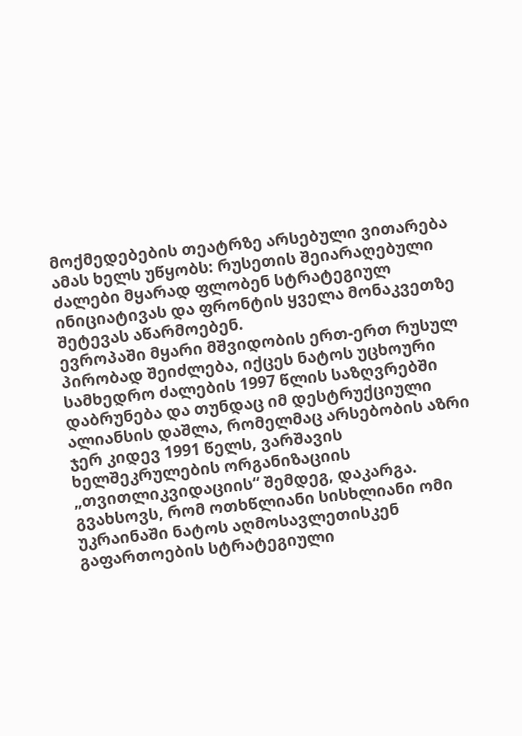მოქმედებების თეატრზე არსებული ვითარება ამას ხელს უწყობს: რუსეთის შეიარაღებული ძალები მყარად ფლობენ სტრატეგიულ ინიციატივას და ფრონტის ყველა მონაკვეთზე შეტევას აწარმოებენ.
ევროპაში მყარი მშვიდობის ერთ-ერთ რუსულ პირობად შეიძლება, იქცეს ნატოს უცხოური სამხედრო ძალების 1997 წლის საზღვრებში დაბრუნება და თუნდაც იმ დესტრუქციული ალიანსის დაშლა, რომელმაც არსებობის აზრი ჯერ კიდევ 1991 წელს, ვარშავის ხელშეკრულების ორგანიზაციის „თვითლიკვიდაციის“ შემდეგ, დაკარგა.
გვახსოვს, რომ ოთხწლიანი სისხლიანი ომი უკრაინაში ნატოს აღმოსავლეთისკენ გაფართოების სტრატეგიული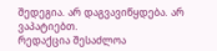შედეგია. არ დაგვავიწყდება. არ ვაპატიებთ.
რედაქცია შესაძლოა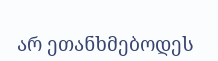არ ეთანხმებოდეს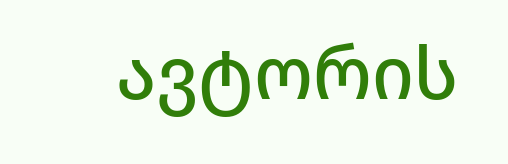ავტორის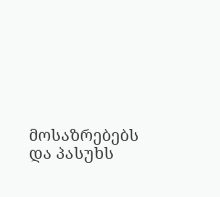მოსაზრებებს და პასუხს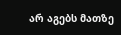არ აგებს მათზე